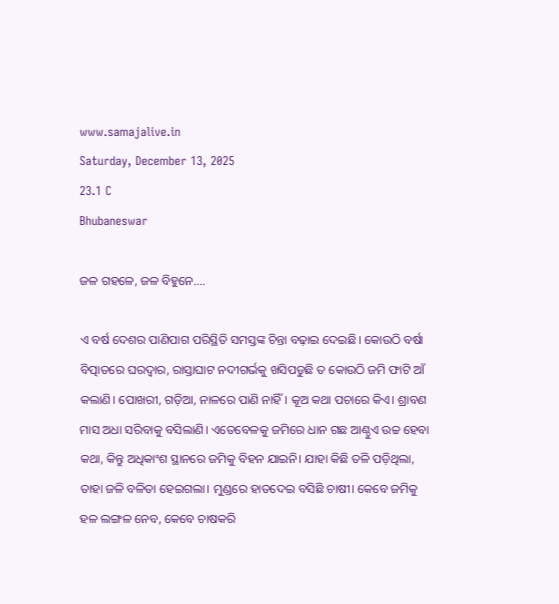www.samajalive.in
Saturday, December 13, 2025
23.1 C
Bhubaneswar

ଜଳ ଗହଳେ, ଜଳ ବିହୁନେ….

ଏ ବର୍ଷ ଦେଶର ପାଣିପାଗ ପରିସ୍ଥିତି ସମସ୍ତଙ୍କ ଚିନ୍ତା ବଢ଼ାଇ ଦେଇଛି। କୋଉଠି ବର୍ଷା ବିତ୍ପାତରେ ଘରଦ୍ୱାର, ରାସ୍ତାଘାଟ ନଦୀଗର୍ଭକୁ ଖସିପଡୁଛି ତ କୋଉଠି ଜମି ଫାଟି ଆଁ କଲାଣି। ପୋଖରୀ, ଗଡ଼ିଆ, ନାଳରେ ପାଣି ନାହିଁ। କୂଅ କଥା ପଚାରେ କିଏ। ଶ୍ରାବଣ ମାସ ଅଧା ସରିବାକୁ ବସିଲାଣି। ଏତେବେଳକୁ ଜମିରେ ଧାନ ଗଛ ଆଣ୍ଠୁଏ ଉଚ୍ଚ ହେବା କଥା, କିନ୍ତୁ ଅଧିକାଂଶ ସ୍ଥାନରେ ଜମିକୁ ବିହନ ଯାଇନି। ଯାହା କିଛି ତଳି ପଡ଼ିଥିଲା, ତାହା ଜଳି ବଳିତା ହେଇଗଲା। ମୁଣ୍ଡରେ ହାତଦେଇ ବସିଛି ଚାଷୀ। କେବେ ଜମିକୁ ହଳ ଲଙ୍ଗଳ ନେବ, କେବେ ଚାଷକରି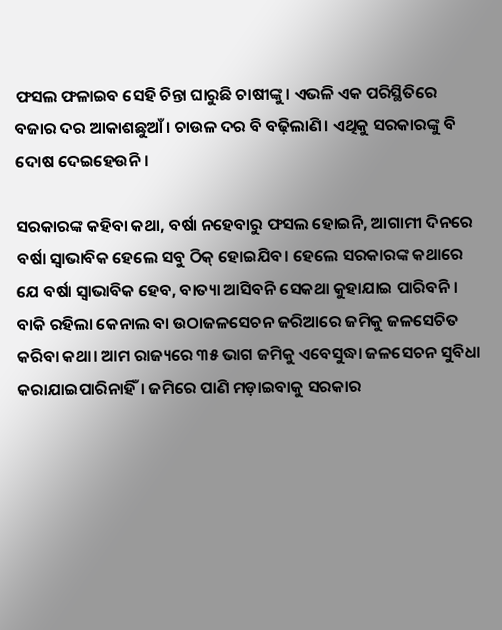ଫସଲ ଫଳାଇବ ସେହି ଚିନ୍ତା ଘାରୁଛି ଚାଷୀଙ୍କୁ। ଏଭଳି ଏକ ପରିସ୍ଥିତିରେ ବଜାର ଦର ଆକାଶଛୁଆଁ। ଚାଉଳ ଦର ବି ବଢ଼ିଲାଣି। ଏଥିକୁ ସରକାରଙ୍କୁ ବି ଦୋଷ ଦେଇହେଉନି।

ସରକାରଙ୍କ କହିବା କଥା, ବର୍ଷା ନହେବାରୁ ଫସଲ ହୋଇନି, ଆଗାମୀ ଦିନରେ ବର୍ଷା ସ୍ୱାଭାବିକ ହେଲେ ସବୁ ଠିକ୍‌‌ ହୋଇଯିବ। ହେଲେ ସରକାରଙ୍କ କଥାରେ ଯେ ବର୍ଷା ସ୍ୱାଭାବିକ ହେବ, ବାତ୍ୟା ଆସିବନି ସେକଥା କୁହାଯାଇ ପାରିବନି। ବାକି ରହିଲା କେନାଲ ବା ଉଠାଜଳସେଚନ ଜରିଆରେ ଜମିକୁ ଜଳସେଚିତ କରିବା କଥା। ଆମ ରାଜ୍ୟରେ ୩୫ ଭାଗ ଜମିକୁ ଏବେସୁଦ୍ଧା ଜଳସେଚନ ସୁବିଧା କରାଯାଇପାରିନାହିଁ। ଜମିରେ ପାଣି ମଡ଼ାଇବାକୁ ସରକାର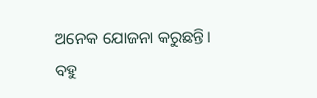ଅନେକ ଯୋଜନା କରୁଛନ୍ତି। ବହୁ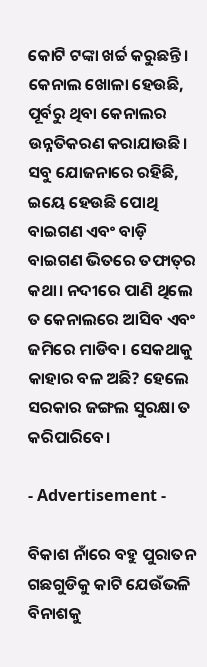କୋଟି ଟଙ୍କା ଖର୍ଚ୍ଚ କରୁଛନ୍ତି। କେନାଲ ଖୋଳା ହେଉଛି, ପୂର୍ବରୁ ଥିବା କେନାଲର ଉନ୍ନତିକରଣ କରାଯାଉଛି। ସବୁ ଯୋଜନାରେ ରହିଛି, ଇୟେ ହେଉଛି ପୋଥି ବାଇଗଣ ଏବଂ ବାଡ଼ି ବାଇଗଣ ଭିତରେ ତଫାତ୍‌‌ର କଥା। ନଦୀରେ ପାଣି ଥିଲେ ତ କେନାଲରେ ଆସିବ ଏବଂ ଜମିରେ ମାଡିବ। ସେକଥାକୁ କାହାର ବଳ ଅଛି? ହେଲେ ସରକାର ଜଙ୍ଗଲ ସୁରକ୍ଷା ତ କରିପାରିବେ।

- Advertisement -

ବିକାଶ ନାଁରେ ବହୁ ପୁରାତନ ଗଛଗୁଡିକୁ କାଟି ଯେଉଁଭଳି ବିନାଶକୁ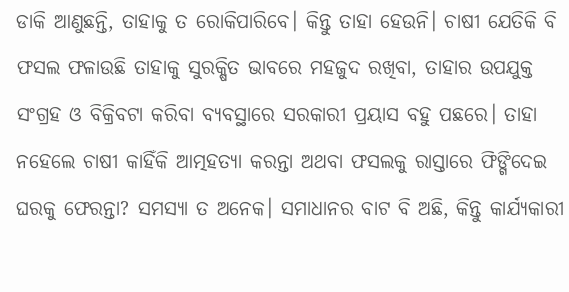ଡାକି ଆଣୁଛନ୍ତି, ତାହାକୁ ତ ରୋକିପାରିବେ। କିନ୍ତୁ ତାହା ହେଉନି। ଚାଷୀ ଯେତିକି ବି ଫସଲ ଫଳାଉଛି ତାହାକୁ ସୁରକ୍ଷିତ ଭାବରେ ମହଜୁଦ ରଖିବା, ତାହାର ଉପଯୁକ୍ତ ସଂଗ୍ରହ ଓ ବିକ୍ରିବଟା କରିବା ବ୍ୟବସ୍ଥାରେ ସରକାରୀ ପ୍ରୟାସ ବହୁ ପଛରେ। ତାହା ନହେଲେ ଚାଷୀ କାହିଁକି ଆତ୍ମହତ୍ୟା କରନ୍ତା ଅଥବା ଫସଲକୁ ରାସ୍ତାରେ ଫିଙ୍ଗିଦେଇ ଘରକୁ ଫେରନ୍ତା? ସମସ୍ୟା ତ ଅନେକ। ସମାଧାନର ବାଟ ବି ଅଛି, କିନ୍ତୁ କାର୍ଯ୍ୟକାରୀ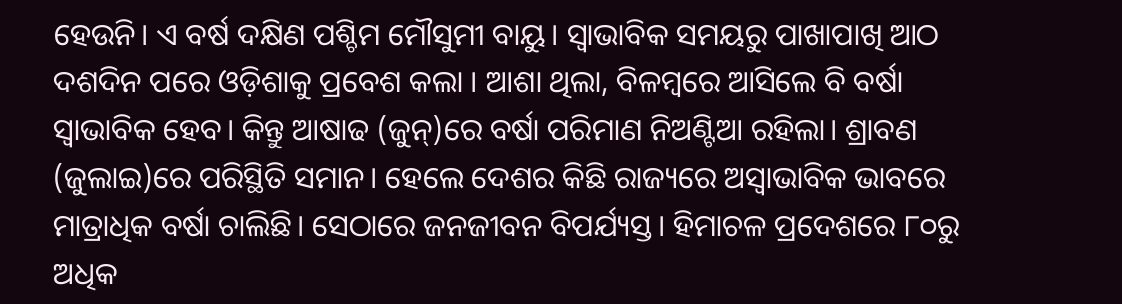ହେଉନି। ଏ ବର୍ଷ ଦକ୍ଷିଣ ପଶ୍ଚିମ ମୌସୁମୀ ବାୟୁ। ସ୍ୱାଭାବିକ ସମୟରୁ ପାଖାପାଖି ଆଠ ଦଶଦିନ ପରେ ଓଡ଼ିଶାକୁ ପ୍ରବେଶ କଲା । ଆଶା ଥିଲା, ବିଳମ୍ବରେ ଆସିଲେ ବି ବର୍ଷା ସ୍ୱାଭାବିକ ହେବ। କିନ୍ତୁ ଆଷାଢ (ଜୁନ୍‌‌)ରେ ବର୍ଷା ପରିମାଣ ନିଅଣ୍ଟିଆ ରହିଲା। ଶ୍ରାବଣ (ଜୁଲାଇ)ରେ ପରିସ୍ଥିତି ସମାନ। ହେଲେ ଦେଶର କିଛି ରାଜ୍ୟରେ ଅସ୍ୱାଭାବିକ ଭାବରେ ମାତ୍ରାଧିକ ବର୍ଷା ଚାଲିଛି। ସେଠାରେ ଜନଜୀବନ ବିପର୍ଯ୍ୟସ୍ତ। ହିମାଚଳ ପ୍ରଦେଶରେ ୮୦ରୁ ଅଧିକ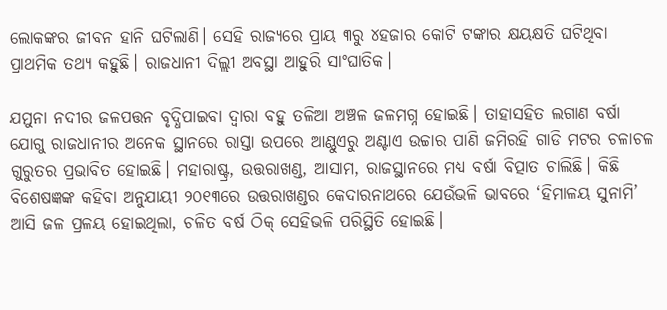ଲୋକଙ୍କର ଜୀବନ ହାନି ଘଟିଲାଣି। ସେହି ରାଜ୍ୟରେ ପ୍ରାୟ ୩ରୁ ୪ହଜାର କୋଟି ଟଙ୍କାର କ୍ଷୟକ୍ଷତି ଘଟିଥିବା ପ୍ରାଥମିକ ତଥ୍ୟ କହୁଛି। ରାଜଧାନୀ ଦିଲ୍ଲୀ ଅବସ୍ଥା ଆହୁରି ସାଂଘାତିକ।

ଯମୁନା ନଦୀର ଜଳପତ୍ତନ ବୃଦ୍ଧିପାଇବା ଦ୍ୱାରା ବହୁ ତଳିଆ ଅଞ୍ଚଳ ଜଳମଗ୍ନ ହୋଇଛି। ତାହାସହିତ ଲଗାଣ ବର୍ଷା ଯୋଗୁ ରାଜଧାନୀର ଅନେକ ସ୍ଥାନରେ ରାସ୍ତା ଉପରେ ଆଣ୍ଠୁଏରୁ ଅଣ୍ଟାଏ ଉଚ୍ଚାର ପାଣି ଜମିରହି ଗାଡି ମଟର ଚଳାଚଳ ଗୁରୁତର ପ୍ରଭାବିତ ହୋଇଛି। ମହାରାଷ୍ଟ୍ର, ଉତ୍ତରାଖଣ୍ଡ, ଆସାମ, ରାଜସ୍ଥାନରେ ମଧ୍ୟ ବର୍ଷା ବିତ୍ପାତ ଚାଲିଛି। କିଛି ବିଶେଷଜ୍ଞଙ୍କ କହିବା ଅନୁଯାୟୀ ୨୦୧୩ରେ ଉତ୍ତରାଖଣ୍ଡର କେଦାରନାଥରେ ଯେଉଁଭଳି ଭାବରେ ‘ହିମାଳୟ ସୁନାମି’ ଆସି ଜଳ ପ୍ରଳୟ ହୋଇଥିଲା, ଚଳିତ ବର୍ଷ ଠିକ୍‌‌ ସେହିଭଳି ପରିସ୍ଥିତି ହୋଇଛି।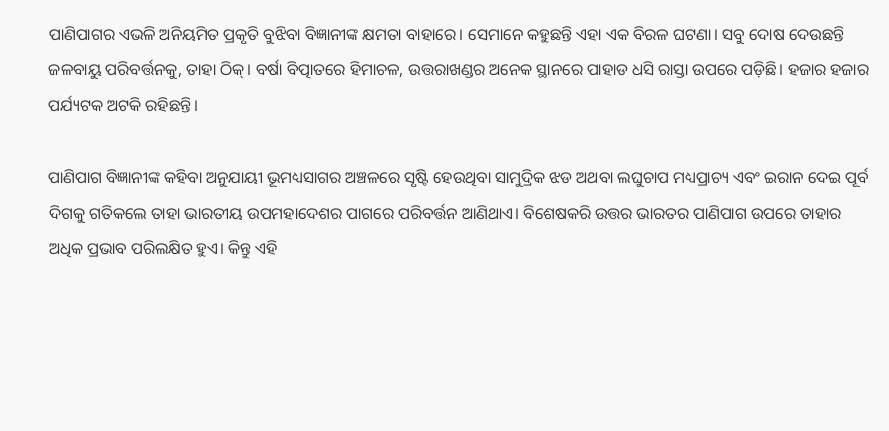ପାଣିପାଗର ଏଭଳି ଅନିୟମିତ ପ୍ରକୃତି ବୁଝିବା ବିଜ୍ଞାନୀଙ୍କ କ୍ଷମତା ବାହାରେ। ସେମାନେ କହୁଛନ୍ତି ଏହା ଏକ ବିରଳ ଘଟଣା। ସବୁ ଦୋଷ ଦେଉଛନ୍ତି ଜଳବାୟୁ ପରିବର୍ତ୍ତନକୁ, ତାହା ଠିକ୍‌‌। ବର୍ଷା ବିତ୍ପାତରେ ହିମାଚଳ, ଉତ୍ତରାଖଣ୍ଡର ଅନେକ ସ୍ଥାନରେ ପାହାଡ ଧସି ରାସ୍ତା ଉପରେ ପଡ଼ିଛି। ହଜାର ହଜାର ପର୍ଯ୍ୟଟକ ଅଟକି ରହିଛନ୍ତି।

ପାଣିପାଗ ବିଜ୍ଞାନୀଙ୍କ କହିବା ଅନୁଯାୟୀ ଭୂମଧ୍ୟସାଗର ଅଞ୍ଚଳରେ ସୃଷ୍ଟି ହେଉଥିବା ସାମୁଦ୍ରିକ ଝଡ ଅଥବା ଲଘୁଚାପ ମଧ୍ୟପ୍ରାଚ୍ୟ ଏବଂ ଇରାନ ଦେଇ ପୂର୍ବ ଦିଗକୁ ଗତିକଲେ ତାହା ଭାରତୀୟ ଉପମହାଦେଶର ପାଗରେ ପରିବର୍ତ୍ତନ ଆଣିଥାଏ। ବିଶେଷକରି ଉତ୍ତର ଭାରତର ପାଣିପାଗ ଉପରେ ତାହାର ଅଧିକ ପ୍ରଭାବ ପରିଲକ୍ଷିତ ହୁଏ। କିନ୍ତୁ ଏହି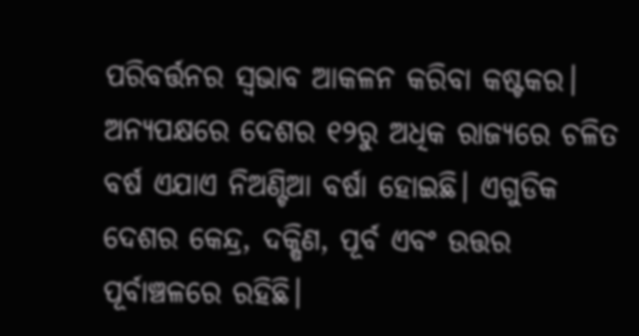ପରିବର୍ତ୍ତନର ସ୍ୱଭାବ ଆକଳନ କରିବା କଷ୍ଟକର। ଅନ୍ୟପକ୍ଷରେ ଦେଶର ୧୨ରୁ ଅଧିକ ରାଜ୍ୟରେ ଚଳିତ ବର୍ଷ ଏଯାଏ ନିଅଣ୍ଟିଆ ବର୍ଷା ହୋଇଛି। ଏଗୁଡିକ ଦେଶର କେନ୍ଦ୍ର, ଦକ୍ଷିଣ, ପୂର୍ବ ଏବଂ ଉତ୍ତର ପୂର୍ବାଞ୍ଚଳରେ ରହିଛି।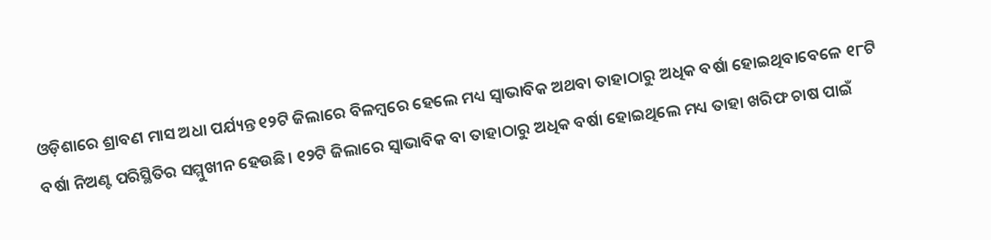ଓଡ଼ିଶାରେ ଶ୍ରାବଣ ମାସ ଅଧା ପର୍ଯ୍ୟନ୍ତ ୧୨ଟି ଜିଲାରେ ବିଳମ୍ବରେ ହେଲେ ମଧ୍ୟ ସ୍ୱାଭାବିକ ଅଥବା ତାହାଠାରୁ ଅଧିକ ବର୍ଷା ହୋଇଥିବାବେଳେ ୧୮ଟି ବର୍ଷା ନିଅଣ୍ଟ ପରିସ୍ଥିତିର ସମ୍ମୁଖୀନ ହେଉଛି। ୧୨ଟି ଜିଲାରେ ସ୍ୱାଭାବିକ ବା ତାହାଠାରୁ ଅଧିକ ବର୍ଷା ହୋଇଥିଲେ ମଧ୍ୟ ତାହା ଖରିଫ ଚାଷ ପାଇଁ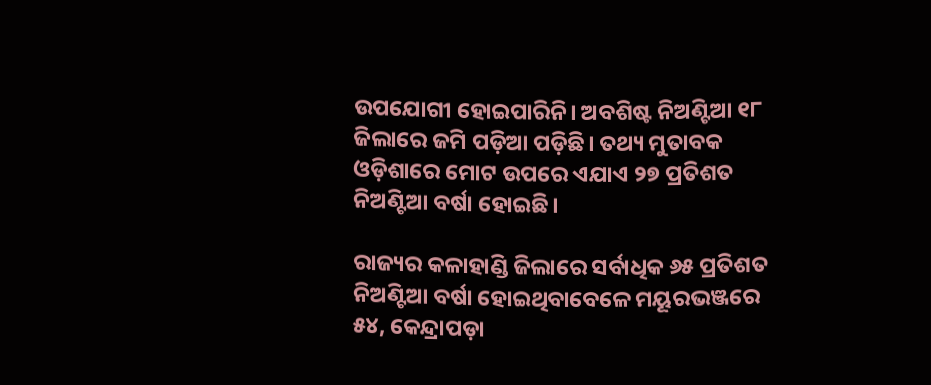ଉପଯୋଗୀ ହୋଇପାରିନି। ଅବଶିଷ୍ଟ ନିଅଣ୍ଟିଆ ୧୮ ଜିଲାରେ ଜମି ପଡ଼ିଆ ପଡ଼ିଛି। ତଥ୍ୟ ମୁତାବକ ଓଡ଼ିଶାରେ ମୋଟ ଉପରେ ଏଯାଏ ୨୭ ପ୍ରତିଶତ ନିଅଣ୍ଟିଆ ବର୍ଷା ହୋଇଛି।

ରାଜ୍ୟର କଳାହାଣ୍ଡି ଜିଲାରେ ସର୍ବାଧିକ ୬୫ ପ୍ରତିଶତ ନିଅଣ୍ଟିଆ ବର୍ଷା ହୋଇଥିବାବେଳେ ମୟୂରଭଞ୍ଜରେ ୫୪, କେନ୍ଦ୍ରାପଡ଼ା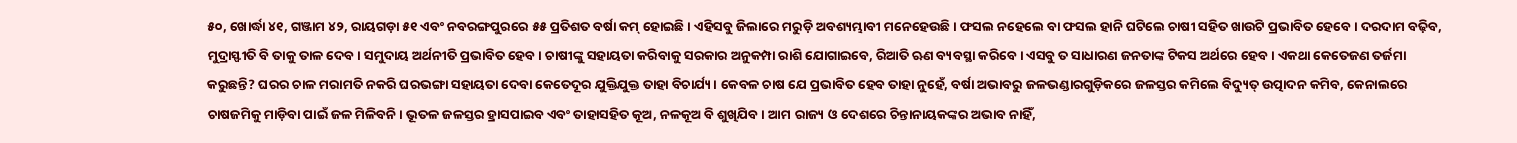୫୦, ଖୋର୍ଦ୍ଧା ୪୧, ଗଞ୍ଜାମ ୪୨, ରାୟଗଡ଼ା ୫୧ ଏବଂ ନବରଙ୍ଗପୁରରେ ୫୫ ପ୍ରତିଶତ ବର୍ଷା କମ୍‌‌ ହୋଇଛି। ଏହିସବୁ ଜିଲାରେ ମରୁଡ଼ି ଅବଶ୍ୟମ୍ଭାବୀ ମନେହେଉଛି। ଫସଲ ନହେଲେ ବା ଫସଲ ହାନି ଘଟିଲେ ଚାଷୀ ସହିତ ଖାଉଟି ପ୍ରଭାବିତ ହେବେ। ଦରଦାମ ବଢ଼ିବ, ମୁଦ୍ରାସ୍ଫୀତି ବି ତାକୁ ତାଳ ଦେବ। ସମୁଦାୟ ଅର୍ଥନୀତି ପ୍ରଭାବିତ ହେବ। ଚାଷୀଙ୍କୁ ସହାୟତା କରିବାକୁ ସରକାର ଅନୁକମ୍ପା ରାଶି ଯୋଗାଇବେ, ରିଆତି ଋଣ ବ୍ୟବସ୍ଥା କରିବେ। ଏସବୁ ତ ସାଧାରଣ ଜନତାଙ୍କ ଟିକସ ଅର୍ଥରେ ହେବ। ଏକଥା କେତେଜଣ ତର୍ଜମା କରୁଛନ୍ତି? ଘରର ଚାଳ ମରାମତି ନକରି ଘରଭଙ୍ଗା ସହାୟତା ଦେବା କେତେଦୂର ଯୁକ୍ତିଯୁକ୍ତ ତାହା ବିଚାର୍ଯ୍ୟ। କେବଳ ଚାଷ ଯେ ପ୍ରଭାବିତ ହେବ ତାହା ନୁହେଁ, ବର୍ଷା ଅଭାବରୁ ଜଳଭଣ୍ଡାରଗୁଡ଼ିକରେ ଜଳସ୍ତର କମିଲେ ବିଦ୍ୟୁତ୍‌‌ ଉତ୍ପାଦନ କମିବ, କେନାଲରେ ଚାଷଜମିକୁ ମାଡ଼ିବା ପାଇଁ ଜଳ ମିଳିବନି। ଭୂତଳ ଜଳସ୍ତର ହ୍ରାସପାଇବ ଏବଂ ତାହାସହିତ କୂଅ, ନଳକୂଅ ବି ଶୁଖିଯିବ। ଆମ ରାଜ୍ୟ ଓ ଦେଶରେ ଚିନ୍ତାନାୟକଙ୍କର ଅଭାବ ନାହିଁ,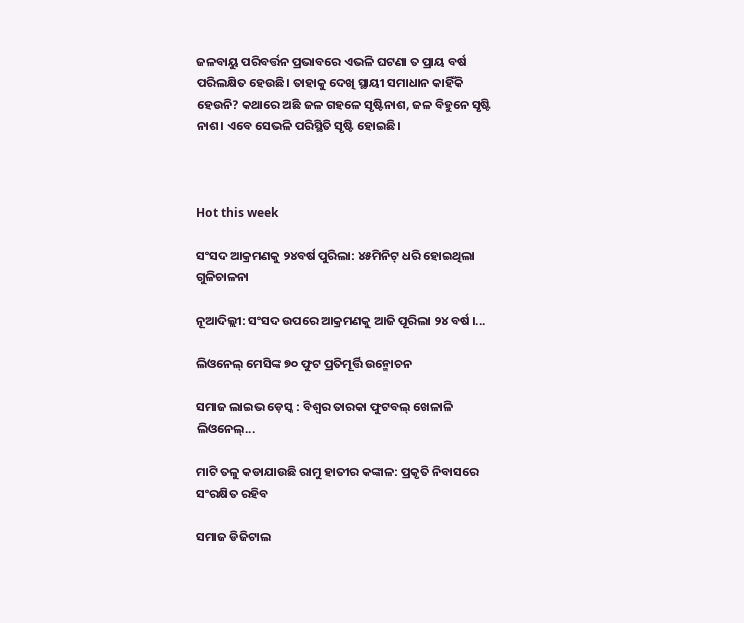ଜଳବାୟୁ ପରିବର୍ତ୍ତନ ପ୍ରଭାବରେ ଏଭଳି ଘଟଣା ତ ପ୍ରାୟ ବର୍ଷ ପରିଲକ୍ଷିତ ହେଉଛି। ତାହାକୁ ଦେଖି ସ୍ଥାୟୀ ସମାଧାନ କାହିଁକି ହେଉନି? କଥାରେ ଅଛି ଜଳ ଗହଳେ ସୃଷ୍ଟିନାଶ, ଜଳ ବିହୁନେ ସୃଷ୍ଟି ନାଶ। ଏବେ ସେଭଳି ପରିସ୍ଥିତି ସୃଷ୍ଟି ହୋଇଛି।



Hot this week

ସଂସଦ ଆକ୍ରମଣକୁ ୨୪ବର୍ଷ ପୁରିଲା: ୪୫ମିନିଟ୍‌ ଧରି ହୋଇଥିଲା ଗୁଳିଚାଳନା

ନୂଆଦିଲ୍ଲୀ: ସଂସଦ ଉପରେ ଆକ୍ରମଣକୁ ଆଜି ପୂରିଲା ୨୪ ବର୍ଷ ।...

ଲିଓନେଲ୍ ମେସିଙ୍କ ୭୦ ଫୁଟ ପ୍ରତିମୂର୍ତ୍ତି ଉନ୍ମୋଚନ

ସମାଜ ଲାଇଭ ଡ଼େସ୍କ : ବିଶ୍ବର ତାରକା ଫୁଟବଲ୍ ଖେଳାଳି ଲିଓନେଲ୍...

ମାଟି ତଳୁ କଡାଯାଉଛି ରାମୁ ହାତୀର କଙ୍କାଳ: ପ୍ରକୃତି ନିବାସରେ ସଂରକ୍ଷିତ ରହିବ

ସମାଜ ଡିଜିଟାଲ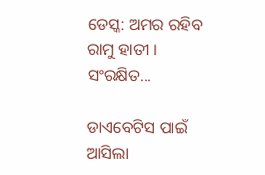ଡେସ୍କ: ଅମର ରହିବ ରାମୁ ହାତୀ । ସଂରକ୍ଷିତ...

ଡାଏବେଟିସ ପାଇଁ ଆସିଲା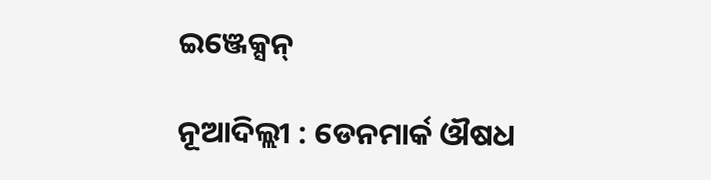ଇଞ୍ଜେକ୍ସନ୍

ନୂଆଦିଲ୍ଲୀ : ଡେନମାର୍କ ଔଷଧ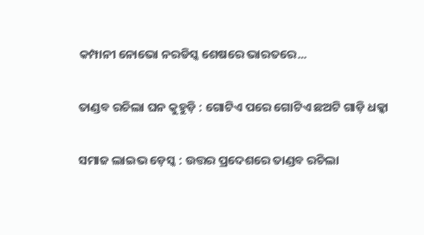କମ୍ପାନୀ ନୋଭୋ ନରଡିସ୍କ ଶେଷରେ ଭାରତରେ...

ତାଣ୍ଡବ ରଚିଲା ଘନ କୁହୁଡ଼ି : ଗୋଟିଏ ପରେ ଗୋଟିଏ ଛଅଟି ଗାଡ଼ି ଧକ୍କା

ସମାଜ ଲାଇଭ ଡ଼େସ୍କ : ଉତ୍ତର ପ୍ରଦେଶରେ ତାଣ୍ଡବ ରଚିଲା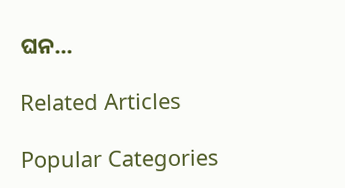ଘନ...

Related Articles

Popular Categories